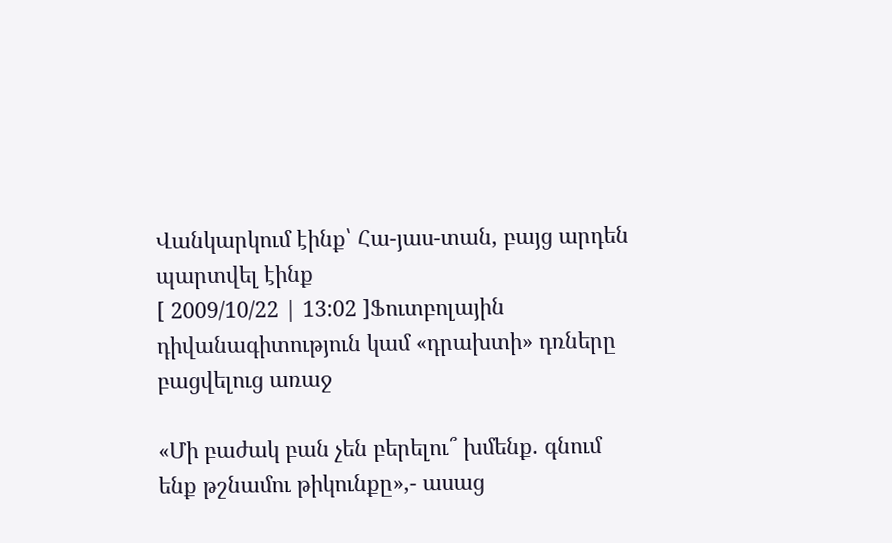Վանկարկում էինք՝ Հա-յաս-տան, բայց արդեն պարտվել էինք
[ 2009/10/22 | 13:02 ]Ֆուտբոլային դիվանագիտություն կամ «դրախտի» դռները բացվելուց առաջ

«Մի բաժակ բան չեն բերելու՞ խմենք. գնում ենք թշնամու թիկունքը»,- ասաց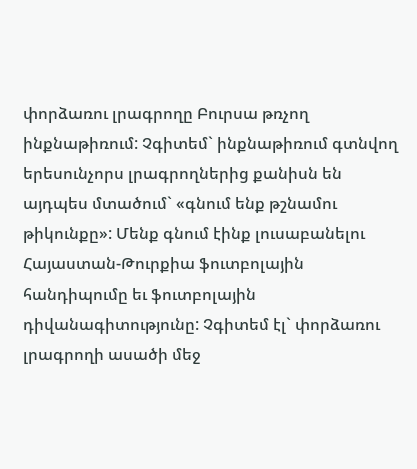փորձառու լրագրողը Բուրսա թռչող ինքնաթիռում: Չգիտեմ` ինքնաթիռում գտնվող երեսունչորս լրագրողներից քանիսն են այդպես մտածում` «գնում ենք թշնամու թիկունքը»: Մենք գնում էինք լուսաբանելու Հայաստան-Թուրքիա ֆուտբոլային հանդիպումը եւ ֆուտբոլային դիվանագիտությունը: Չգիտեմ էլ` փորձառու լրագրողի ասածի մեջ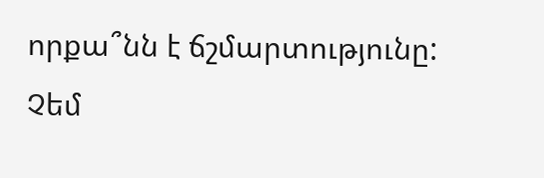որքա՞նն է ճշմարտությունը:
Չեմ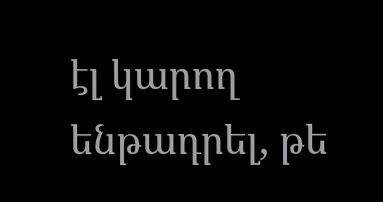էլ կարող ենթադրել, թե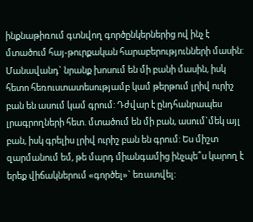ինքնաթիռում գտնվող գործընկերներից ով ինչ է մտածում հայ-թուրքական հարաբերությունների մասին: Մանավանդ` նրանք խոսում են մի բանի մասին, իսկ հետո հեռուստատեսությամբ կամ թերթում լրիվ ուրիշ բան են ասում կամ գրում: Դժվար է ընդհանրապես լրագրողների հետ. մտածում են մի բան, ասում`մեկ այլ բան, իսկ գրելիս լրիվ ուրիշ բան են գրում: Ես միշտ զարմանում եմ, թե մարդ միանգամից ինչպե՞ս կարող է երեք վիճակներում «գործել»` եռատվել: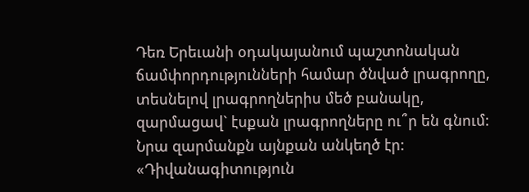Դեռ Երեւանի օդակայանում պաշտոնական ճամփորդությունների համար ծնված լրագրողը, տեսնելով լրագրողներիս մեծ բանակը, զարմացավ` էսքան լրագրողները ու՞ր են գնում: Նրա զարմանքն այնքան անկեղծ էր: «Դիվանագիտություն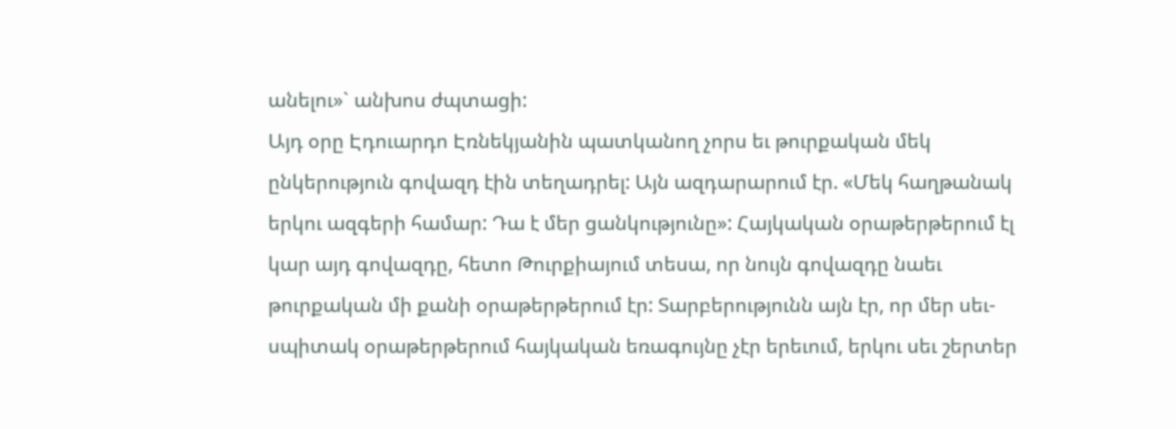անելու»` անխոս ժպտացի:
Այդ օրը Էդուարդո Էռնեկյանին պատկանող չորս եւ թուրքական մեկ ընկերություն գովազդ էին տեղադրել: Այն ազդարարում էր. «Մեկ հաղթանակ երկու ազգերի համար: Դա է մեր ցանկությունը»: Հայկական օրաթերթերում էլ կար այդ գովազդը, հետո Թուրքիայում տեսա, որ նույն գովազդը նաեւ թուրքական մի քանի օրաթերթերում էր: Տարբերությունն այն էր, որ մեր սեւ-սպիտակ օրաթերթերում հայկական եռագույնը չէր երեւում, երկու սեւ շերտեր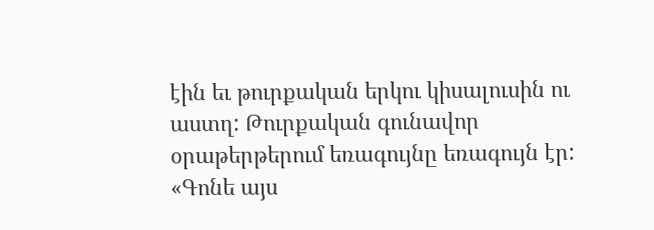էին եւ թուրքական երկու կիսալուսին ու աստղ: Թուրքական գունավոր օրաթերթերում եռագույնը եռագույն էր: «Գոնե այս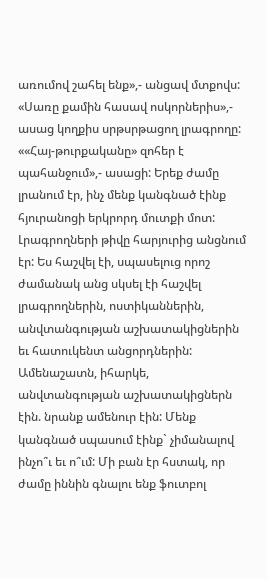առումով շահել ենք»,- անցավ մտքովս:
«Սառը քամին հասավ ոսկորներիս»,- ասաց կողքիս սրթսրթացող լրագրողը: ««Հայ-թուրքականը» զոհեր է պահանջում»,- ասացի: Երեք ժամը լրանում էր, ինչ մենք կանգնած էինք հյուրանոցի երկրորդ մուտքի մոտ: Լրագրողների թիվը հարյուրից անցնում էր: Ես հաշվել էի, սպասելուց որոշ ժամանակ անց սկսել էի հաշվել լրագրողներին, ոստիկաններին, անվտանգության աշխատակիցներին եւ հատուկենտ անցորդներին: Ամենաշատն, իհարկե, անվտանգության աշխատակիցներն էին. նրանք ամենուր էին: Մենք կանգնած սպասում էինք` չիմանալով ինչո՞ւ եւ ո՞ւմ: Մի բան էր հստակ, որ ժամը իննին գնալու ենք ֆուտբոլ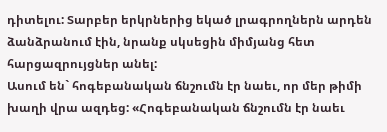դիտելու: Տարբեր երկրներից եկած լրագրողներն արդեն ձանձրանում էին, նրանք սկսեցին միմյանց հետ հարցազրույցներ անել:
Ասում են` հոգեբանական ճնշումն էր նաեւ, որ մեր թիմի խաղի վրա ազդեց: «Հոգեբանական ճնշումն էր նաեւ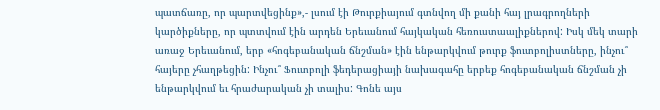պատճառը, որ պարտվեցինք»,- լսում էի Թուրքիայում գտնվող մի քանի հայ լրագրողների կարծիքները, որ պտտվում էին արդեն Երեւանում հայկական հեռուստաալիքներով: Իսկ մեկ տարի առաջ Երեւանում, երբ «հոգեբանական ճնշման» էին ենթարկվում թուրք ֆուտբոլիստները, ինչու՞ հայերը չհաղթեցին: Ինչու՞ Ֆուտբոլի ֆեդերացիայի նախագահը երբեք հոգեբանական ճնշման չի ենթարկվում եւ հրաժարական չի տալիս: Գոնե այս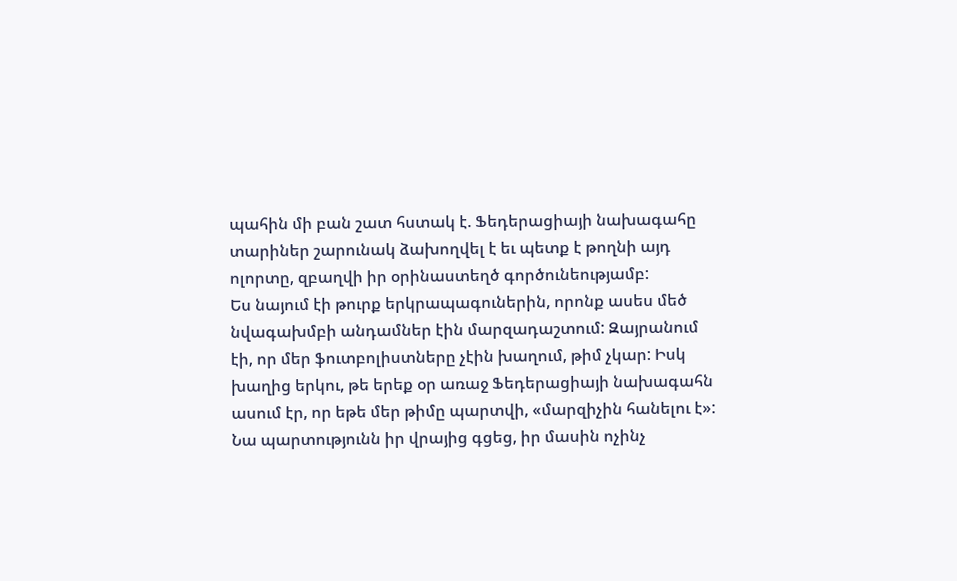պահին մի բան շատ հստակ է. Ֆեդերացիայի նախագահը տարիներ շարունակ ձախողվել է եւ պետք է թողնի այդ ոլորտը, զբաղվի իր օրինաստեղծ գործունեությամբ:
Ես նայում էի թուրք երկրապագուներին, որոնք ասես մեծ նվագախմբի անդամներ էին մարզադաշտում: Զայրանում էի, որ մեր ֆուտբոլիստները չէին խաղում, թիմ չկար: Իսկ խաղից երկու, թե երեք օր առաջ Ֆեդերացիայի նախագահն ասում էր, որ եթե մեր թիմը պարտվի, «մարզիչին հանելու է»: Նա պարտությունն իր վրայից գցեց, իր մասին ոչինչ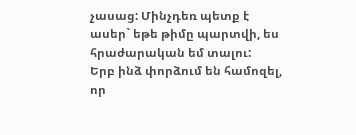չասաց: Մինչդեռ պետք է ասեր` եթե թիմը պարտվի, ես հրաժարական եմ տալու:
Երբ ինձ փորձում են համոզել, որ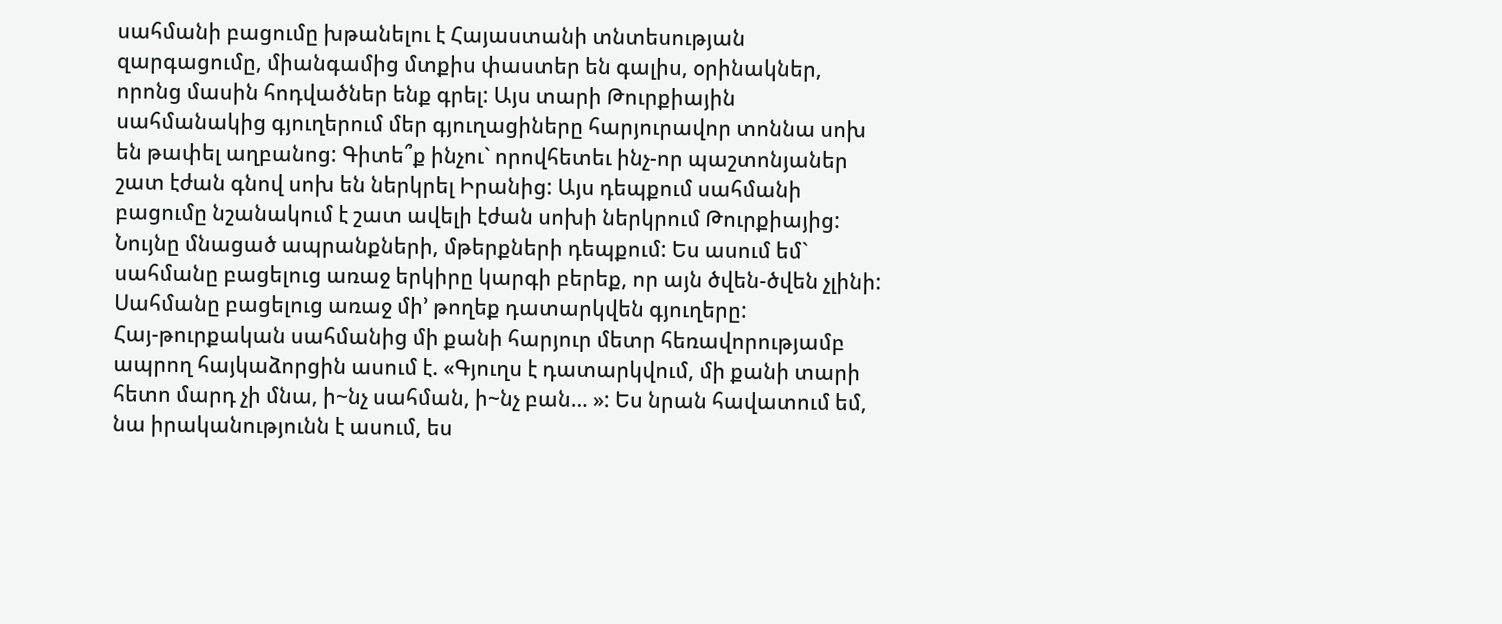սահմանի բացումը խթանելու է Հայաստանի տնտեսության զարգացումը, միանգամից մտքիս փաստեր են գալիս, օրինակներ, որոնց մասին հոդվածներ ենք գրել: Այս տարի Թուրքիային սահմանակից գյուղերում մեր գյուղացիները հարյուրավոր տոննա սոխ են թափել աղբանոց: Գիտե՞ք ինչու` որովհետեւ ինչ-որ պաշտոնյաներ շատ էժան գնով սոխ են ներկրել Իրանից: Այս դեպքում սահմանի բացումը նշանակում է շատ ավելի էժան սոխի ներկրում Թուրքիայից: Նույնը մնացած ապրանքների, մթերքների դեպքում: Ես ասում եմ` սահմանը բացելուց առաջ երկիրը կարգի բերեք, որ այն ծվեն-ծվեն չլինի: Սահմանը բացելուց առաջ մի’ թողեք դատարկվեն գյուղերը:
Հայ-թուրքական սահմանից մի քանի հարյուր մետր հեռավորությամբ ապրող հայկաձորցին ասում է. «Գյուղս է դատարկվում, մի քանի տարի հետո մարդ չի մնա, ի~նչ սահման, ի~նչ բան… »: Ես նրան հավատում եմ, նա իրականությունն է ասում, ես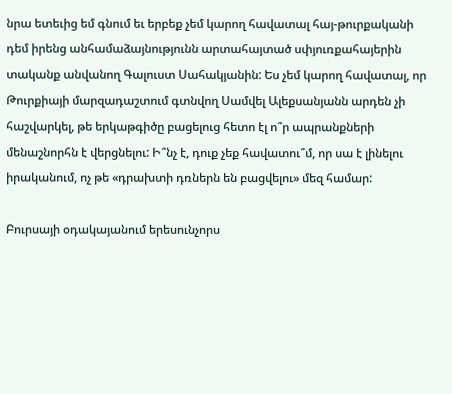նրա ետեւից եմ գնում եւ երբեք չեմ կարող հավատալ հայ-թուրքականի դեմ իրենց անհամաձայնությունն արտահայտած սփյուռքահայերին տականք անվանող Գալուստ Սահակյանին: Ես չեմ կարող հավատալ, որ Թուրքիայի մարզադաշտում գտնվող Սամվել Ալեքսանյանն արդեն չի հաշվարկել, թե երկաթգիծը բացելուց հետո էլ ո՞ր ապրանքների մենաշնորհն է վերցնելու: Ի՞նչ է, դուք չեք հավատու՞մ, որ սա է լինելու իրականում, ոչ թե «դրախտի դռներն են բացվելու» մեզ համար:

Բուրսայի օդակայանում երեսունչորս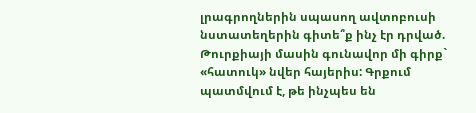լրագրողներին սպասող ավտոբուսի նստատեղերին գիտե՞ք ինչ էր դրված. Թուրքիայի մասին գունավոր մի գիրք` «հատուկ» նվեր հայերիս: Գրքում պատմվում է, թե ինչպես են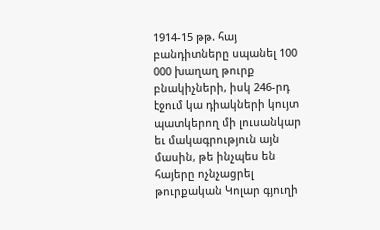1914-15 թթ. հայ բանդիտները սպանել 100 000 խաղաղ թուրք բնակիչների, իսկ 246-րդ էջում կա դիակների կույտ պատկերող մի լուսանկար եւ մակագրություն այն մասին, թե ինչպես են հայերը ոչնչացրել թուրքական Կոլար գյուղի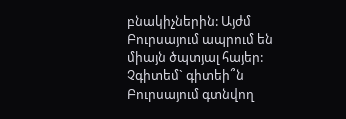բնակիչներին: Այժմ Բուրսայում ապրում են միայն ծպտյալ հայեր: Չգիտեմ` գիտեի՞ն Բուրսայում գտնվող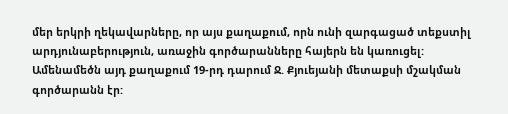մեր երկրի ղեկավարները, որ այս քաղաքում, որն ունի զարգացած տեքստիլ արդյունաբերություն, առաջին գործարանները հայերն են կառուցել:
Ամենամեծն այդ քաղաքում 19-րդ դարում Ջ. Քյուեյանի մետաքսի մշակման գործարանն էր: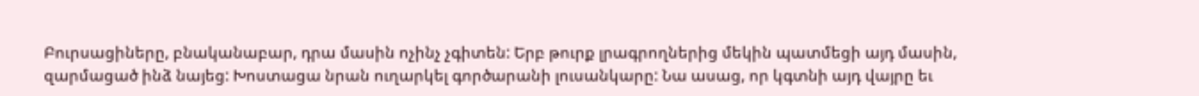Բուրսացիները, բնականաբար, դրա մասին ոչինչ չգիտեն: Երբ թուրք լրագրողներից մեկին պատմեցի այդ մասին, զարմացած ինձ նայեց: Խոստացա նրան ուղարկել գործարանի լուսանկարը: Նա ասաց, որ կգտնի այդ վայրը եւ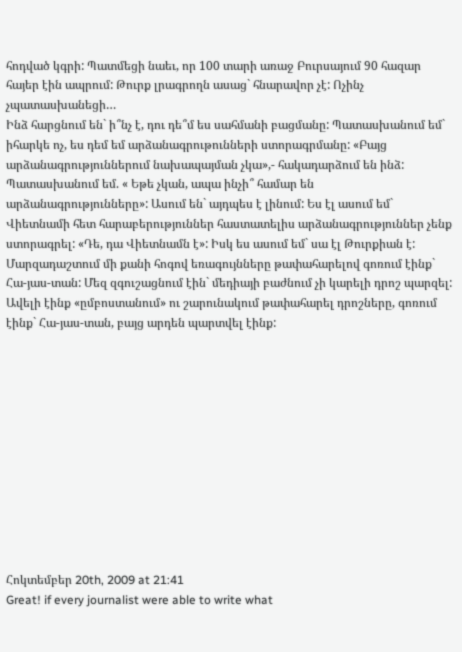հոդված կգրի: Պատմեցի նաեւ, որ 100 տարի առաջ Բուրսայում 90 հազար հայեր էին ապրում: Թուրք լրագրողն ասաց` հնարավոր չէ: Ոչինչ չպատասխանեցի…
Ինձ հարցնում են` ի՞նչ է, դու դե՞մ ես սահմանի բացմանը: Պատասխանում եմ` իհարկե ոչ, ես դեմ եմ արձանագրութունների ստորագրմանը: «Բայց արձանագրություններում նախապայման չկա»,- հակադարձում են ինձ: Պատասխանում եմ. « Եթե չկան, ապա ինչի՞ համար են արձանագրությունները»: Ասում են` այդպես է լինում: Ես էլ ասում եմ` Վիետնամի հետ հարաբերություններ հաստատելիս արձանագրություններ չենք ստորագրել: «Դե, դա Վիետնամն է»: Իսկ ես ասում եմ` սա էլ Թուրքիան է:
Մարզադաշտում մի քանի հոգով եռագույնները թափահարելով գոռում էինք` Հա-յաս-տան: Մեզ զգուշացնում էին` մեդիայի բաժնում չի կարելի դրոշ պարզել: Ավելի էինք «ըմբոստանում» ու շարունակում թափահարել դրոշները, գոռում էինք` Հա-յաս-տան, բայց արդեն պարտվել էինք:












Հոկտեմբեր 20th, 2009 at 21:41
Great! if every journalist were able to write what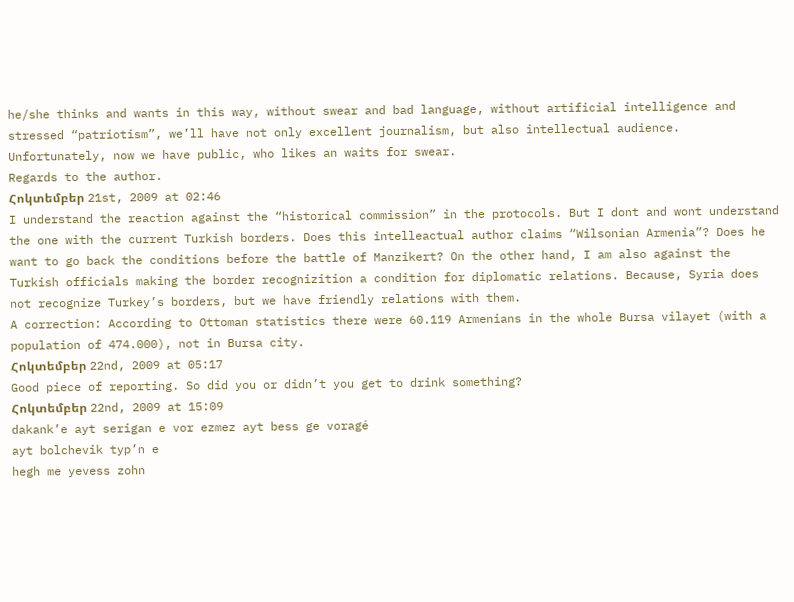he/she thinks and wants in this way, without swear and bad language, without artificial intelligence and stressed “patriotism”, we’ll have not only excellent journalism, but also intellectual audience. Unfortunately, now we have public, who likes an waits for swear.
Regards to the author.
Հոկտեմբեր 21st, 2009 at 02:46
I understand the reaction against the “historical commission” in the protocols. But I dont and wont understand the one with the current Turkish borders. Does this intelleactual author claims “Wilsonian Armenia”? Does he want to go back the conditions before the battle of Manzikert? On the other hand, I am also against the Turkish officials making the border recognizition a condition for diplomatic relations. Because, Syria does not recognize Turkey’s borders, but we have friendly relations with them.
A correction: According to Ottoman statistics there were 60.119 Armenians in the whole Bursa vilayet (with a population of 474.000), not in Bursa city.
Հոկտեմբեր 22nd, 2009 at 05:17
Good piece of reporting. So did you or didn’t you get to drink something?
Հոկտեմբեր 22nd, 2009 at 15:09
dakank’e ayt serigan e vor ezmez ayt bess ge voragé
ayt bolchevik typ’n e
hegh me yevess zohn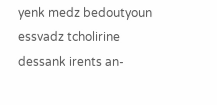yenk medz bedoutyoun essvadz tcholirine
dessank irents an-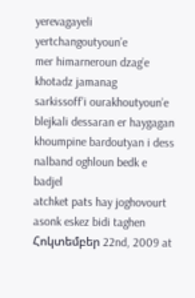yerevagayeli yertchangoutyoun’e
mer himarneroun dzag’e khotadz jamanag
sarkissoff’i ourakhoutyoun’e blejkali dessaran er haygagan khoumpine bardoutyan i dess
nalband oghloun bedk e badjel
atchket pats hay joghovourt asonk eskez bidi taghen
Հոկտեմբեր 22nd, 2009 at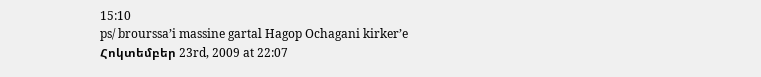15:10
ps/ brourssa’i massine gartal Hagop Ochagani kirker’e
Հոկտեմբեր 23rd, 2009 at 22:07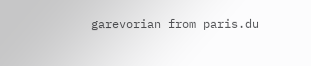garevorian from paris.du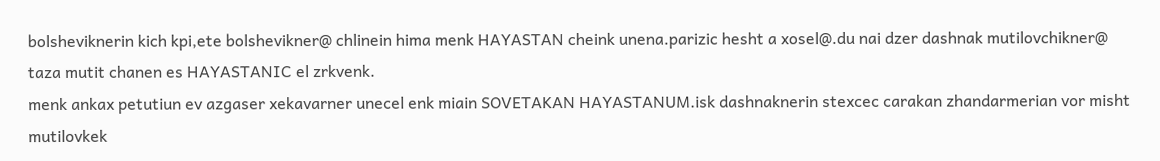bolsheviknerin kich kpi,ete bolshevikner@ chlinein hima menk HAYASTAN cheink unena.parizic hesht a xosel@.du nai dzer dashnak mutilovchikner@ taza mutit chanen es HAYASTANIC el zrkvenk.
menk ankax petutiun ev azgaser xekavarner unecel enk miain SOVETAKAN HAYASTANUM.isk dashnaknerin stexcec carakan zhandarmerian vor misht mutilovkek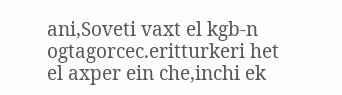ani,Soveti vaxt el kgb-n ogtagorcec.eritturkeri het el axper ein che,inchi ek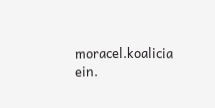moracel.koalicia ein.